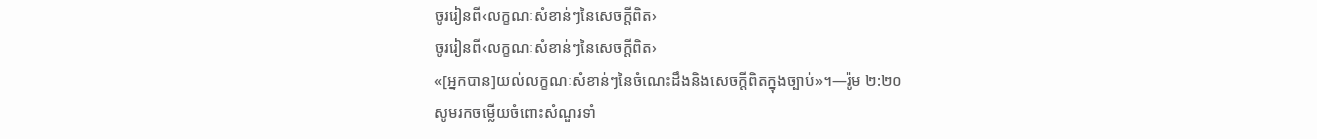ចូររៀនពី‹លក្ខណៈសំខាន់ៗនៃសេចក្ដីពិត›
ចូររៀនពី‹លក្ខណៈសំខាន់ៗនៃសេចក្ដីពិត›
«[អ្នកបាន]យល់លក្ខណៈសំខាន់ៗនៃចំណេះដឹងនិងសេចក្ដីពិតក្នុងច្បាប់»។—រ៉ូម ២:២០
សូមរកចម្លើយចំពោះសំណួរទាំ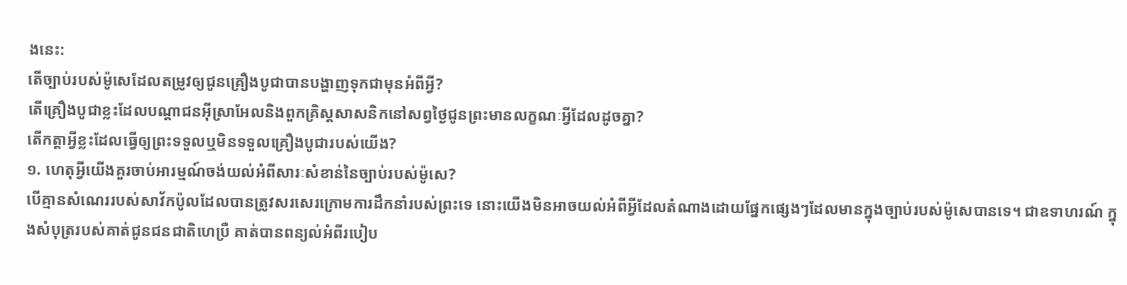ងនេះ:
តើច្បាប់របស់ម៉ូសេដែលតម្រូវឲ្យជូនគ្រឿងបូជាបានបង្ហាញទុកជាមុនអំពីអ្វី?
តើគ្រឿងបូជាខ្លះដែលបណ្ដាជនអ៊ីស្រាអែលនិងពួកគ្រិស្តសាសនិកនៅសព្វថ្ងៃជូនព្រះមានលក្ខណៈអ្វីដែលដូចគ្នា?
តើកត្ដាអ្វីខ្លះដែលធ្វើឲ្យព្រះទទួលឬមិនទទួលគ្រឿងបូជារបស់យើង?
១. ហេតុអ្វីយើងគួរចាប់អារម្មណ៍ចង់យល់អំពីសារៈសំខាន់នៃច្បាប់របស់ម៉ូសេ?
បើគ្មានសំណេររបស់សាវ័កប៉ូលដែលបានត្រូវសរសេរក្រោមការដឹកនាំរបស់ព្រះទេ នោះយើងមិនអាចយល់អំពីអ្វីដែលតំណាងដោយផ្នែកផ្សេងៗដែលមានក្នុងច្បាប់របស់ម៉ូសេបានទេ។ ជាឧទាហរណ៍ ក្នុងសំបុត្ររបស់គាត់ជូនជនជាតិហេប្រឺ គាត់បានពន្យល់អំពីរបៀប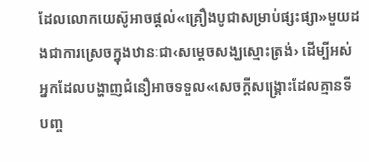ដែលលោកយេស៊ូអាចផ្ដល់«គ្រឿងបូជាសម្រាប់ផ្សះផ្សា»មួយដងជាការស្រេចក្នុងឋានៈជា‹សម្ដេចសង្ឃស្មោះត្រង់› ដើម្បីអស់អ្នកដែលបង្ហាញជំនឿអាចទទួល«សេចក្ដីសង្គ្រោះដែលគ្មានទីបញ្ច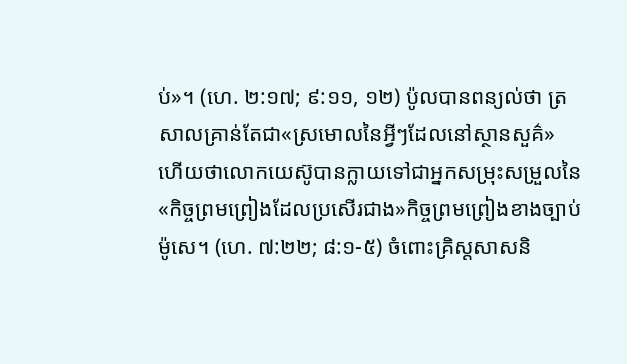ប់»។ (ហេ. ២:១៧; ៩:១១, ១២) ប៉ូលបានពន្យល់ថា ត្រសាលគ្រាន់តែជា«ស្រមោលនៃអ្វីៗដែលនៅស្ថានសួគ៌» ហើយថាលោកយេស៊ូបានក្លាយទៅជាអ្នកសម្រុះសម្រួលនៃ«កិច្ចព្រមព្រៀងដែលប្រសើរជាង»កិច្ចព្រមព្រៀងខាងច្បាប់ម៉ូសេ។ (ហេ. ៧:២២; ៨:១-៥) ចំពោះគ្រិស្តសាសនិ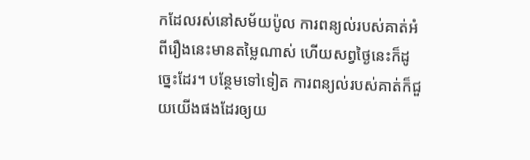កដែលរស់នៅសម័យប៉ូល ការពន្យល់របស់គាត់អំពីរឿងនេះមានតម្លៃណាស់ ហើយសព្វថ្ងៃនេះក៏ដូច្នេះដែរ។ បន្ថែមទៅទៀត ការពន្យល់របស់គាត់ក៏ជួយយើងផងដែរឲ្យយ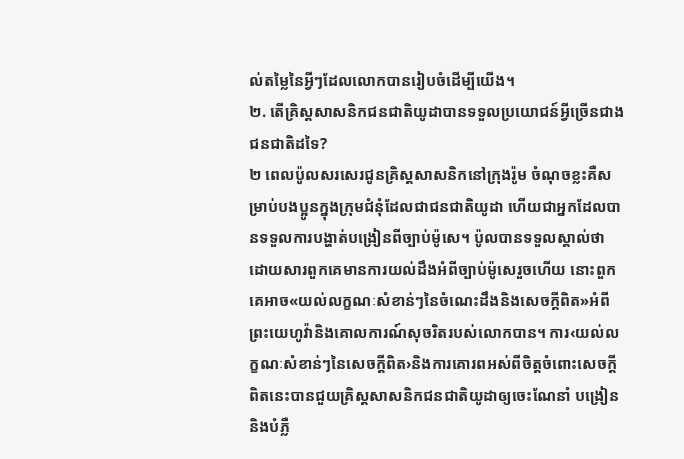ល់តម្លៃនៃអ្វីៗដែលលោកបានរៀបចំដើម្បីយើង។
២. តើគ្រិស្តសាសនិកជនជាតិយូដាបានទទួលប្រយោជន៍អ្វីច្រើនជាងជនជាតិដទៃ?
២ ពេលប៉ូលសរសេរជូនគ្រិស្តសាសនិកនៅក្រុងរ៉ូម ចំណុចខ្លះគឺសម្រាប់បងប្អូនក្នុងក្រុមជំនុំដែលជាជនជាតិយូដា ហើយជាអ្នកដែលបានទទួលការបង្ហាត់បង្រៀនពីច្បាប់ម៉ូសេ។ ប៉ូលបានទទួលស្គាល់ថា ដោយសារពួកគេមានការយល់ដឹងអំពីច្បាប់ម៉ូសេរួចហើយ នោះពួកគេអាច«យល់លក្ខណៈសំខាន់ៗនៃចំណេះដឹងនិងសេចក្ដីពិត»អំពីព្រះយេហូវ៉ានិងគោលការណ៍សុចរិតរបស់លោកបាន។ ការ‹យល់លក្ខណៈសំខាន់ៗនៃសេចក្ដីពិត›និងការគោរពអស់ពីចិត្តចំពោះសេចក្ដីពិតនេះបានជួយគ្រិស្តសាសនិកជនជាតិយូដាឲ្យចេះណែនាំ បង្រៀននិងបំភ្លឺ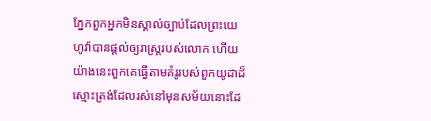ភ្នែកពួកអ្នកមិនស្គាល់ច្បាប់ដែលព្រះយេហូវ៉ាបានផ្ដល់ឲ្យរាស្ត្ររបស់លោក ហើយយ៉ាងនេះពួកគេធ្វើតាមគំរូរបស់ពួកយូដាដ៏ស្មោះត្រង់ដែលរស់នៅមុនសម័យនោះដែ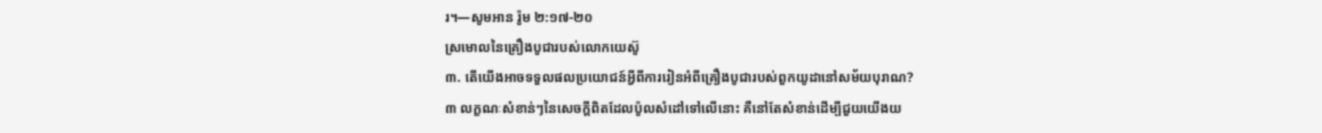រ។—សូមអាន រ៉ូម ២:១៧-២០
ស្រមោលនៃគ្រឿងបូជារបស់លោកយេស៊ូ
៣. តើយើងអាចទទួលផលប្រយោជន៍អ្វីពីការរៀនអំពីគ្រឿងបូជារបស់ពួកយូដានៅសម័យបុរាណ?
៣ លក្ខណៈសំខាន់ៗនៃសេចក្ដីពិតដែលប៉ូលសំដៅទៅលើនោះ គឺនៅតែសំខាន់ដើម្បីជួយយើងយ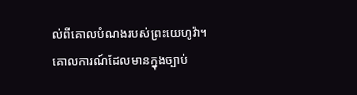ល់ពីគោលបំណងរបស់ព្រះយេហូវ៉ា។ គោលការណ៍ដែលមានក្នុងច្បាប់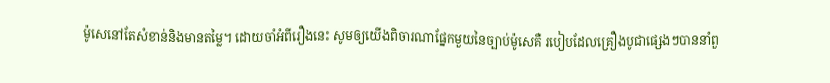ម៉ូសេនៅតែសំខាន់និងមានតម្លៃ។ ដោយចាំអំពីរឿងនេះ សូមឲ្យយើងពិចារណាផ្នែកមួយនៃច្បាប់ម៉ូសេគឺ របៀបដែលគ្រឿងបូជាផ្សេងៗបាននាំពួ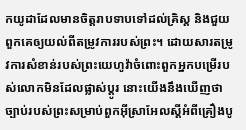កយូដាដែលមានចិត្តរាបទាបទៅដល់គ្រិស្ត និងជួយពួកគេឲ្យយល់ពីតម្រូវការរបស់ព្រះ។ ដោយសារតម្រូវការសំខាន់របស់ព្រះយេហូវ៉ាចំពោះពួកអ្នកបម្រើរបស់លោកមិនដែលផ្លាស់ប្ដូរ នោះយើងនឹងឃើញថាច្បាប់របស់ព្រះសម្រាប់ពួកអ៊ីស្រាអែលស្តីអំពីគ្រឿងបូ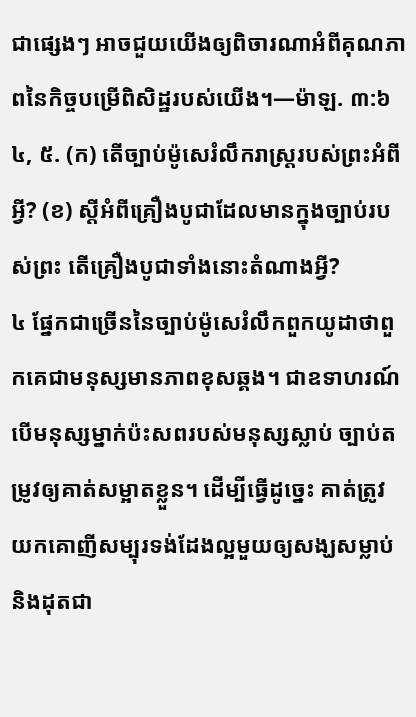ជាផ្សេងៗ អាចជួយយើងឲ្យពិចារណាអំពីគុណភាពនៃកិច្ចបម្រើពិសិដ្ឋរបស់យើង។—ម៉ាឡ. ៣:៦
៤, ៥. (ក) តើច្បាប់ម៉ូសេរំលឹករាស្ត្ររបស់ព្រះអំពីអ្វី? (ខ) ស្តីអំពីគ្រឿងបូជាដែលមានក្នុងច្បាប់របស់ព្រះ តើគ្រឿងបូជាទាំងនោះតំណាងអ្វី?
៤ ផ្នែកជាច្រើននៃច្បាប់ម៉ូសេរំលឹកពួកយូដាថាពួកគេជាមនុស្សមានភាពខុសឆ្គង។ ជាឧទាហរណ៍ បើមនុស្សម្នាក់ប៉ះសពរបស់មនុស្សស្លាប់ ច្បាប់តម្រូវឲ្យគាត់សម្អាតខ្លួន។ ដើម្បីធ្វើដូច្នេះ គាត់ត្រូវយកគោញីសម្បុរទង់ដែងល្អមួយឲ្យសង្ឃសម្លាប់និងដុតជា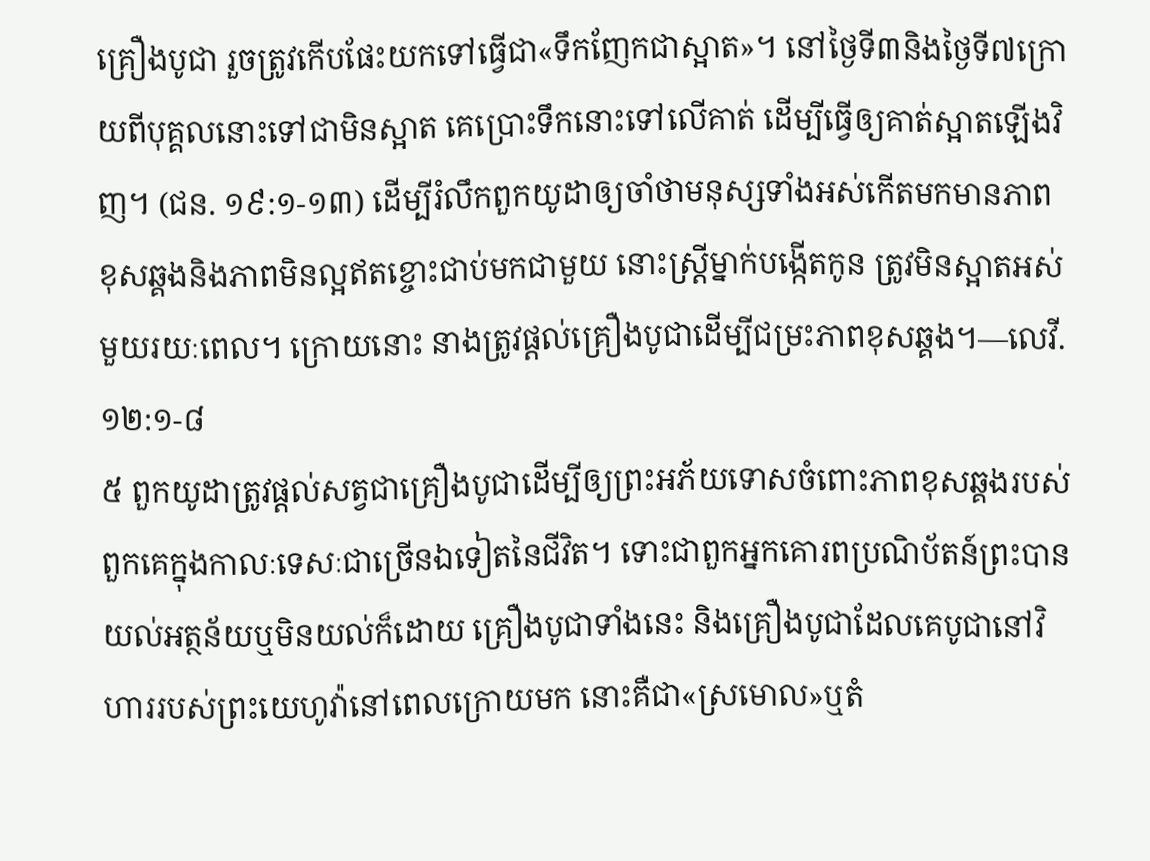គ្រឿងបូជា រួចត្រូវកើបផែះយកទៅធ្វើជា«ទឹកញែកជាស្អាត»។ នៅថ្ងៃទី៣និងថ្ងៃទី៧ក្រោយពីបុគ្គលនោះទៅជាមិនស្អាត គេប្រោះទឹកនោះទៅលើគាត់ ដើម្បីធ្វើឲ្យគាត់ស្អាតឡើងវិញ។ (ជន. ១៩:១-១៣) ដើម្បីរំលឹកពួកយូដាឲ្យចាំថាមនុស្សទាំងអស់កើតមកមានភាពខុសឆ្គងនិងភាពមិនល្អឥតខ្ចោះជាប់មកជាមួយ នោះស្ត្រីម្នាក់បង្កើតកូន ត្រូវមិនស្អាតអស់មួយរយៈពេល។ ក្រោយនោះ នាងត្រូវផ្ដល់គ្រឿងបូជាដើម្បីជម្រះភាពខុសឆ្គង។—លេវី. ១២:១-៨
៥ ពួកយូដាត្រូវផ្ដល់សត្វជាគ្រឿងបូជាដើម្បីឲ្យព្រះអភ័យទោសចំពោះភាពខុសឆ្គងរបស់ពួកគេក្នុងកាលៈទេសៈជាច្រើនឯទៀតនៃជីវិត។ ទោះជាពួកអ្នកគោរពប្រណិប័តន៍ព្រះបានយល់អត្ថន័យឬមិនយល់ក៏ដោយ គ្រឿងបូជាទាំងនេះ និងគ្រឿងបូជាដែលគេបូជានៅវិហាររបស់ព្រះយេហូវ៉ានៅពេលក្រោយមក នោះគឺជា«ស្រមោល»ឬតំ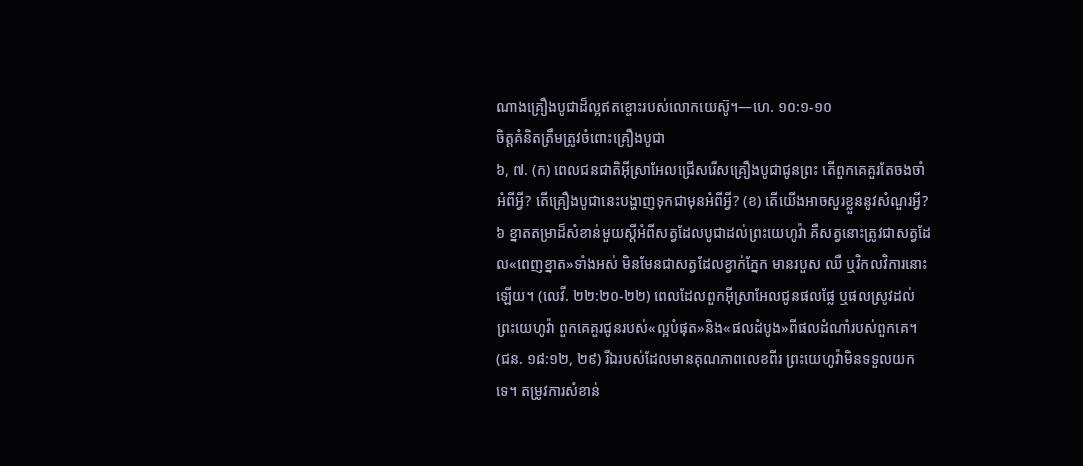ណាងគ្រឿងបូជាដ៏ល្អឥតខ្ចោះរបស់លោកយេស៊ូ។—ហេ. ១០:១-១០
ចិត្តគំនិតត្រឹមត្រូវចំពោះគ្រឿងបូជា
៦, ៧. (ក) ពេលជនជាតិអ៊ីស្រាអែលជ្រើសរើសគ្រឿងបូជាជូនព្រះ តើពួកគេគួរតែចងចាំអំពីអ្វី? តើគ្រឿងបូជានេះបង្ហាញទុកជាមុនអំពីអ្វី? (ខ) តើយើងអាចសួរខ្លួននូវសំណួរអ្វី?
៦ ខ្នាតតម្រាដ៏សំខាន់មួយស្តីអំពីសត្វដែលបូជាដល់ព្រះយេហូវ៉ា គឺសត្វនោះត្រូវជាសត្វដែល«ពេញខ្នាត»ទាំងអស់ មិនមែនជាសត្វដែលខ្វាក់ភ្នែក មានរបួស ឈឺ ឬវិកលវិការនោះឡើយ។ (លេវី. ២២:២០-២២) ពេលដែលពួកអ៊ីស្រាអែលជូនផលផ្លែ ឬផលស្រូវដល់ព្រះយេហូវ៉ា ពួកគេគួរជូនរបស់«ល្អបំផុត»និង«ផលដំបូង»ពីផលដំណាំរបស់ពួកគេ។ (ជន. ១៨:១២, ២៩) រីឯរបស់ដែលមានគុណភាពលេខពីរ ព្រះយេហូវ៉ាមិនទទួលយកទេ។ តម្រូវការសំខាន់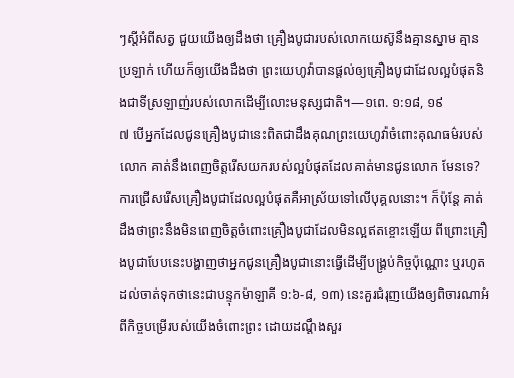ៗស្តីអំពីសត្វ ជួយយើងឲ្យដឹងថា គ្រឿងបូជារបស់លោកយេស៊ូនឹងគ្មានស្នាម គ្មានប្រឡាក់ ហើយក៏ឲ្យយើងដឹងថា ព្រះយេហូវ៉ាបានផ្ដល់ឲ្យគ្រឿងបូជាដែលល្អបំផុតនិងជាទីស្រឡាញ់របស់លោកដើម្បីលោះមនុស្សជាតិ។—១ពេ. ១:១៨, ១៩
៧ បើអ្នកដែលជូនគ្រឿងបូជានេះពិតជាដឹងគុណព្រះយេហូវ៉ាចំពោះគុណធម៌របស់លោក គាត់នឹងពេញចិត្តរើសយករបស់ល្អបំផុតដែលគាត់មានជូនលោក មែនទេ? ការជ្រើសរើសគ្រឿងបូជាដែលល្អបំផុតគឺអាស្រ័យទៅលើបុគ្គលនោះ។ ក៏ប៉ុន្តែ គាត់ដឹងថាព្រះនឹងមិនពេញចិត្តចំពោះគ្រឿងបូជាដែលមិនល្អឥតខ្ចោះឡើយ ពីព្រោះគ្រឿងបូជាបែបនេះបង្ហាញថាអ្នកជូនគ្រឿងបូជានោះធ្វើដើម្បីបង្គ្រប់កិច្ចប៉ុណ្ណោះ ឬរហូតដល់ចាត់ទុកថានេះជាបន្ទុកម៉ាឡាគី ១:៦-៨, ១៣) នេះគួរជំរុញយើងឲ្យពិចារណាអំពីកិច្ចបម្រើរបស់យើងចំពោះព្រះ ដោយដណ្ដឹងសួរ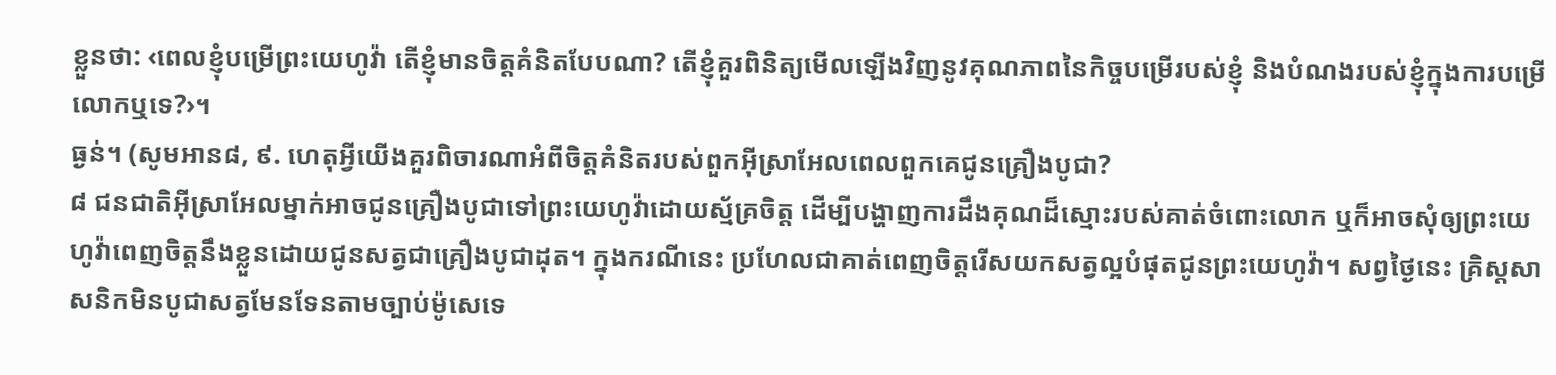ខ្លួនថា: ‹ពេលខ្ញុំបម្រើព្រះយេហូវ៉ា តើខ្ញុំមានចិត្តគំនិតបែបណា? តើខ្ញុំគួរពិនិត្យមើលឡើងវិញនូវគុណភាពនៃកិច្ចបម្រើរបស់ខ្ញុំ និងបំណងរបស់ខ្ញុំក្នុងការបម្រើលោកឬទេ?›។
ធ្ងន់។ (សូមអាន៨, ៩. ហេតុអ្វីយើងគួរពិចារណាអំពីចិត្តគំនិតរបស់ពួកអ៊ីស្រាអែលពេលពួកគេជូនគ្រឿងបូជា?
៨ ជនជាតិអ៊ីស្រាអែលម្នាក់អាចជូនគ្រឿងបូជាទៅព្រះយេហូវ៉ាដោយស្ម័គ្រចិត្ត ដើម្បីបង្ហាញការដឹងគុណដ៏ស្មោះរបស់គាត់ចំពោះលោក ឬក៏អាចសុំឲ្យព្រះយេហូវ៉ាពេញចិត្តនឹងខ្លួនដោយជូនសត្វជាគ្រឿងបូជាដុត។ ក្នុងករណីនេះ ប្រហែលជាគាត់ពេញចិត្តរើសយកសត្វល្អបំផុតជូនព្រះយេហូវ៉ា។ សព្វថ្ងៃនេះ គ្រិស្តសាសនិកមិនបូជាសត្វមែនទែនតាមច្បាប់ម៉ូសេទេ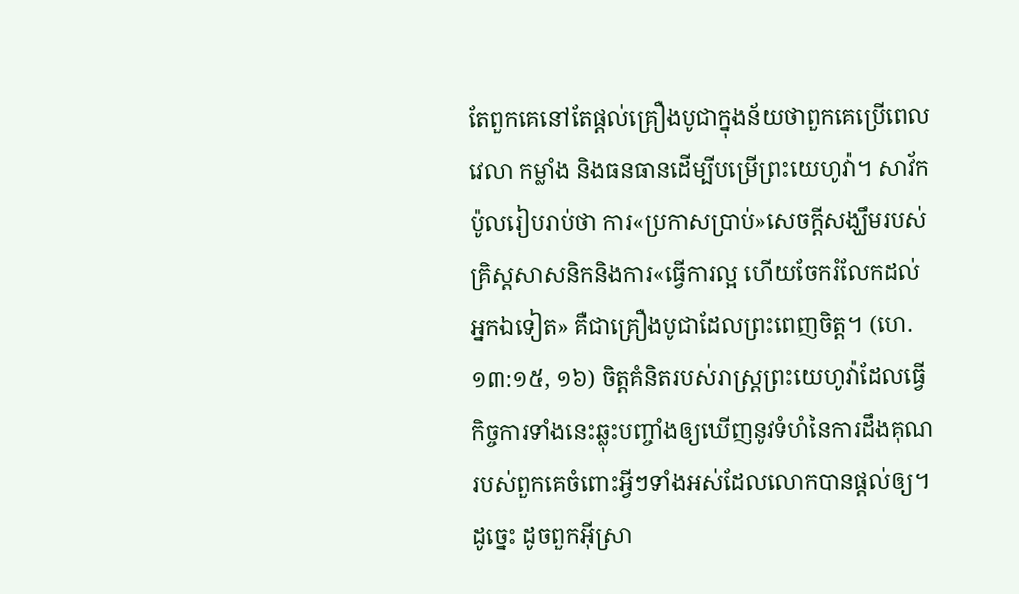តែពួកគេនៅតែផ្ដល់គ្រឿងបូជាក្នុងន័យថាពួកគេប្រើពេលវេលា កម្លាំង និងធនធានដើម្បីបម្រើព្រះយេហូវ៉ា។ សាវ័កប៉ូលរៀបរាប់ថា ការ«ប្រកាសប្រាប់»សេចក្ដីសង្ឃឹមរបស់គ្រិស្តសាសនិកនិងការ«ធ្វើការល្អ ហើយចែករំលែកដល់អ្នកឯទៀត» គឺជាគ្រឿងបូជាដែលព្រះពេញចិត្ត។ (ហេ. ១៣:១៥, ១៦) ចិត្តគំនិតរបស់រាស្ត្រព្រះយេហូវ៉ាដែលធ្វើកិច្ចការទាំងនេះឆ្លុះបញ្ចាំងឲ្យឃើញនូវទំហំនៃការដឹងគុណរបស់ពួកគេចំពោះអ្វីៗទាំងអស់ដែលលោកបានផ្ដល់ឲ្យ។ ដូច្នេះ ដូចពួកអ៊ីស្រា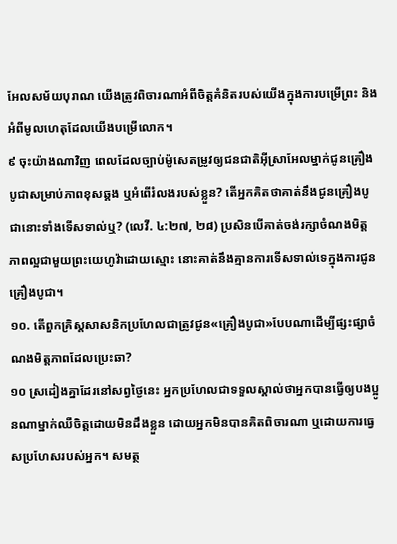អែលសម័យបុរាណ យើងត្រូវពិចារណាអំពីចិត្តគំនិតរបស់យើងក្នុងការបម្រើព្រះ និងអំពីមូលហេតុដែលយើងបម្រើលោក។
៩ ចុះយ៉ាងណាវិញ ពេលដែលច្បាប់ម៉ូសេតម្រូវឲ្យជនជាតិអ៊ីស្រាអែលម្នាក់ជូនគ្រឿងបូជាសម្រាប់ភាពខុសឆ្គង ឬអំពើរំលងរបស់ខ្លួន? តើអ្នកគិតថាគាត់នឹងជូនគ្រឿងបូជានោះទាំងទើសទាល់ឬ? (លេវី. ៤:២៧, ២៨) ប្រសិនបើគាត់ចង់រក្សាចំណងមិត្តភាពល្អជាមួយព្រះយេហូវ៉ាដោយស្មោះ នោះគាត់នឹងគ្មានការទើសទាល់ទេក្នុងការជូនគ្រឿងបូជា។
១០. តើពួកគ្រិស្តសាសនិកប្រហែលជាត្រូវជូន«គ្រឿងបូជា»បែបណាដើម្បីផ្សះផ្សាចំណងមិត្តភាពដែលប្រេះឆា?
១០ ស្រដៀងគ្នាដែរនៅសព្វថ្ងៃនេះ អ្នកប្រហែលជាទទួលស្គាល់ថាអ្នកបានធ្វើឲ្យបងប្អូនណាម្នាក់ឈឺចិត្តដោយមិនដឹងខ្លួន ដោយអ្នកមិនបានគិតពិចារណា ឬដោយការធ្វេសប្រហែសរបស់អ្នក។ សមត្ថ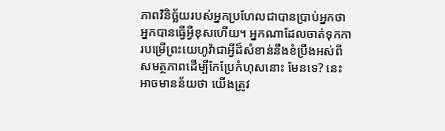ភាពវិនិច្ឆ័យរបស់អ្នកប្រហែលជាបានប្រាប់អ្នកថាអ្នកបានធ្វើអ្វីខុសហើយ។ អ្នកណាដែលចាត់ទុកការបម្រើព្រះយេហូវ៉ាជាអ្វីដ៏សំខាន់នឹងខំប្រឹងអស់ពីសមត្ថភាពដើម្បីកែប្រែកំហុសនោះ មែនទេ? នេះអាចមានន័យថា យើងត្រូវ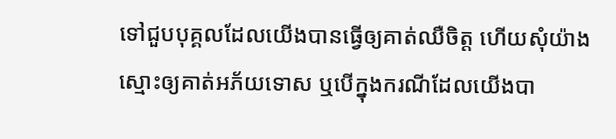ទៅជួបបុគ្គលដែលយើងបានធ្វើឲ្យគាត់ឈឺចិត្ត ហើយសុំយ៉ាងស្មោះឲ្យគាត់អភ័យទោស ឬបើក្នុងករណីដែលយើងបា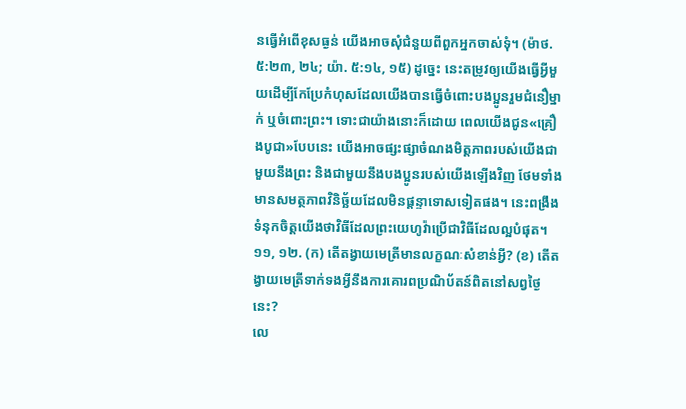នធ្វើអំពើខុសធ្ងន់ យើងអាចសុំជំនួយពីពួកអ្នកចាស់ទុំ។ (ម៉ាថ. ៥:២៣, ២៤; យ៉ា. ៥:១៤, ១៥) ដូច្នេះ នេះតម្រូវឲ្យយើងធ្វើអ្វីមួយដើម្បីកែប្រែកំហុសដែលយើងបានធ្វើចំពោះបងប្អូនរួមជំនឿម្នាក់ ឬចំពោះព្រះ។ ទោះជាយ៉ាងនោះក៏ដោយ ពេលយើងជូន«គ្រឿងបូជា»បែបនេះ យើងអាចផ្សះផ្សាចំណងមិត្តភាពរបស់យើងជាមួយនឹងព្រះ និងជាមួយនឹងបងប្អូនរបស់យើងឡើងវិញ ថែមទាំងមានសមត្ថភាពវិនិច្ឆ័យដែលមិនផ្ដន្ទាទោសទៀតផង។ នេះពង្រឹងទំនុកចិត្តយើងថាវិធីដែលព្រះយេហូវ៉ាប្រើជាវិធីដែលល្អបំផុត។
១១, ១២. (ក) តើតង្វាយមេត្រីមានលក្ខណៈសំខាន់អ្វី? (ខ) តើតង្វាយមេត្រីទាក់ទងអ្វីនឹងការគោរពប្រណិប័តន៍ពិតនៅសព្វថ្ងៃនេះ?
លេ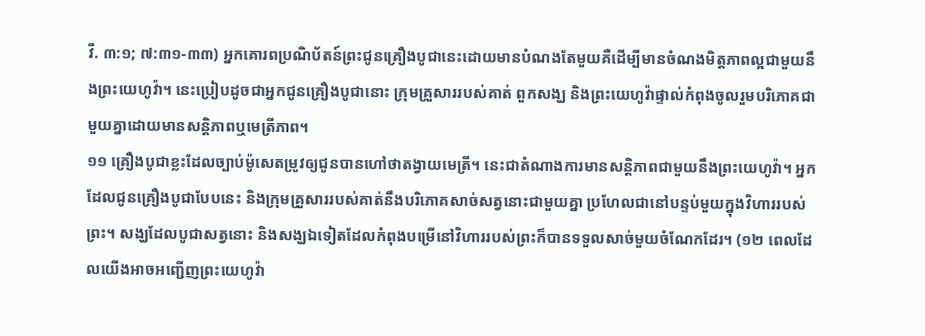វី. ៣:១; ៧:៣១-៣៣) អ្នកគោរពប្រណិប័តន៍ព្រះជូនគ្រឿងបូជានេះដោយមានបំណងតែមួយគឺដើម្បីមានចំណងមិត្តភាពល្អជាមួយនឹងព្រះយេហូវ៉ា។ នេះប្រៀបដូចជាអ្នកជូនគ្រឿងបូជានោះ ក្រុមគ្រួសាររបស់គាត់ ពួកសង្ឃ និងព្រះយេហូវ៉ាផ្ទាល់កំពុងចូលរួមបរិភោគជាមួយគ្នាដោយមានសន្ដិភាពឬមេត្រីភាព។
១១ គ្រឿងបូជាខ្លះដែលច្បាប់ម៉ូសេតម្រូវឲ្យជូនបានហៅថាតង្វាយមេត្រី។ នេះជាតំណាងការមានសន្ដិភាពជាមួយនឹងព្រះយេហូវ៉ា។ អ្នកដែលជូនគ្រឿងបូជាបែបនេះ និងក្រុមគ្រួសាររបស់គាត់នឹងបរិភោគសាច់សត្វនោះជាមួយគ្នា ប្រហែលជានៅបន្ទប់មួយក្នុងវិហាររបស់ព្រះ។ សង្ឃដែលបូជាសត្វនោះ និងសង្ឃឯទៀតដែលកំពុងបម្រើនៅវិហាររបស់ព្រះក៏បានទទួលសាច់មួយចំណែកដែរ។ (១២ ពេលដែលយើងអាចអញ្ជើញព្រះយេហូវ៉ា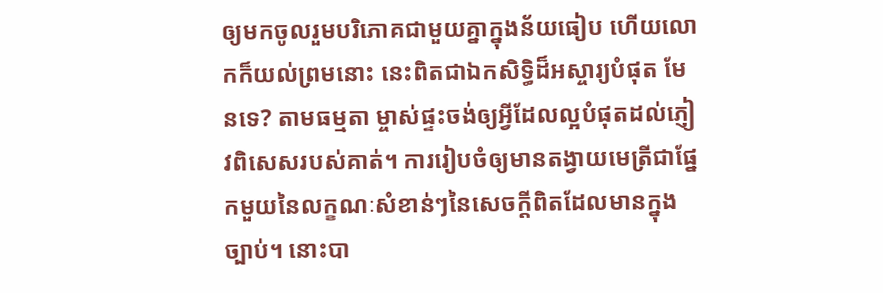ឲ្យមកចូលរួមបរិភោគជាមួយគ្នាក្នុងន័យធៀប ហើយលោកក៏យល់ព្រមនោះ នេះពិតជាឯកសិទ្ធិដ៏អស្ចារ្យបំផុត មែនទេ? តាមធម្មតា ម្ចាស់ផ្ទះចង់ឲ្យអ្វីដែលល្អបំផុតដល់ភ្ញៀវពិសេសរបស់គាត់។ ការរៀបចំឲ្យមានតង្វាយមេត្រីជាផ្នែកមួយនៃលក្ខណៈសំខាន់ៗនៃសេចក្ដីពិតដែលមានក្នុងច្បាប់។ នោះបា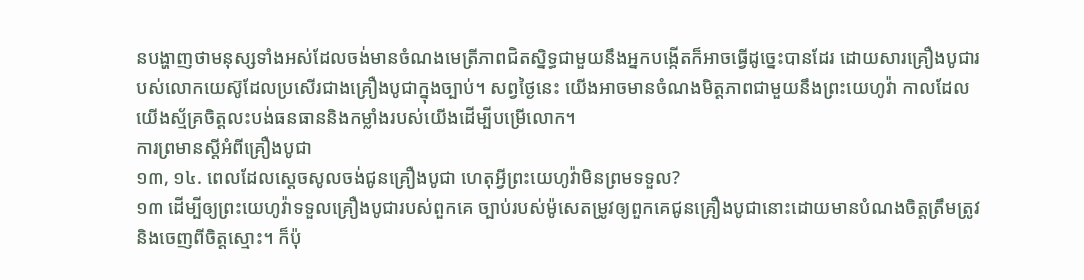នបង្ហាញថាមនុស្សទាំងអស់ដែលចង់មានចំណងមេត្រីភាពជិតស្និទ្ធជាមួយនឹងអ្នកបង្កើតក៏អាចធ្វើដូច្នេះបានដែរ ដោយសារគ្រឿងបូជារបស់លោកយេស៊ូដែលប្រសើរជាងគ្រឿងបូជាក្នុងច្បាប់។ សព្វថ្ងៃនេះ យើងអាចមានចំណងមិត្តភាពជាមួយនឹងព្រះយេហូវ៉ា កាលដែលយើងស្ម័គ្រចិត្តលះបង់ធនធាននិងកម្លាំងរបស់យើងដើម្បីបម្រើលោក។
ការព្រមានស្តីអំពីគ្រឿងបូជា
១៣, ១៤. ពេលដែលស្តេចសូលចង់ជូនគ្រឿងបូជា ហេតុអ្វីព្រះយេហូវ៉ាមិនព្រមទទួល?
១៣ ដើម្បីឲ្យព្រះយេហូវ៉ាទទួលគ្រឿងបូជារបស់ពួកគេ ច្បាប់របស់ម៉ូសេតម្រូវឲ្យពួកគេជូនគ្រឿងបូជានោះដោយមានបំណងចិត្តត្រឹមត្រូវ និងចេញពីចិត្តស្មោះ។ ក៏ប៉ុ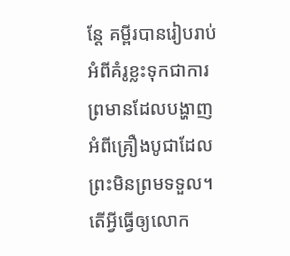ន្តែ គម្ពីរបានរៀបរាប់អំពីគំរូខ្លះទុកជាការព្រមានដែលបង្ហាញអំពីគ្រឿងបូជាដែលព្រះមិនព្រមទទួល។ តើអ្វីធ្វើឲ្យលោក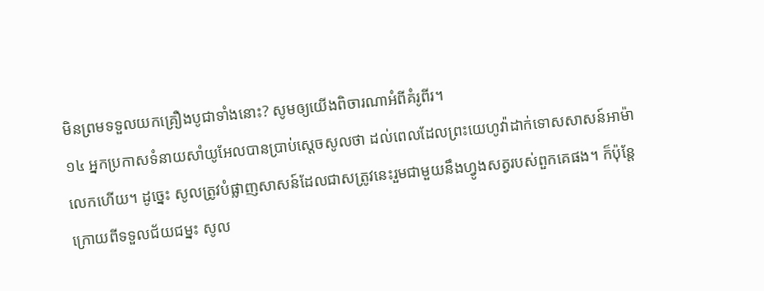មិនព្រមទទួលយកគ្រឿងបូជាទាំងនោះ? សូមឲ្យយើងពិចារណាអំពីគំរូពីរ។
១៤ អ្នកប្រកាសទំនាយសាំយូអែលបានប្រាប់ស្តេចសូលថា ដល់ពេលដែលព្រះយេហូវ៉ាដាក់ទោសសាសន៍អាម៉ាលេកហើយ។ ដូច្នេះ សូលត្រូវបំផ្លាញសាសន៍ដែលជាសត្រូវនេះរួមជាមួយនឹងហ្វូងសត្វរបស់ពួកគេផង។ ក៏ប៉ុន្តែ ក្រោយពីទទួលជ័យជម្នះ សូល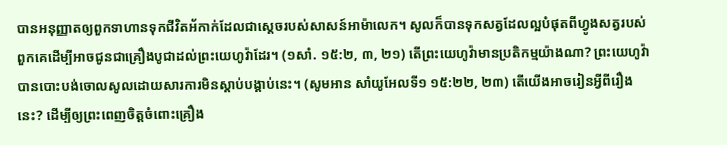បានអនុញ្ញាតឲ្យពួកទាហានទុកជីវិតអ័កាក់ដែលជាស្តេចរបស់សាសន៍អាម៉ាលេក។ សូលក៏បានទុកសត្វដែលល្អបំផុតពីហ្វូងសត្វរបស់ពួកគេដើម្បីអាចជូនជាគ្រឿងបូជាដល់ព្រះយេហូវ៉ាដែរ។ (១សាំ. ១៥:២, ៣, ២១) តើព្រះយេហូវ៉ាមានប្រតិកម្មយ៉ាងណា? ព្រះយេហូវ៉ាបានបោះបង់ចោលសូលដោយសារការមិនស្ដាប់បង្គាប់នេះ។ (សូមអាន សាំយូអែលទី១ ១៥:២២, ២៣) តើយើងអាចរៀនអ្វីពីរឿងនេះ? ដើម្បីឲ្យព្រះពេញចិត្តចំពោះគ្រឿង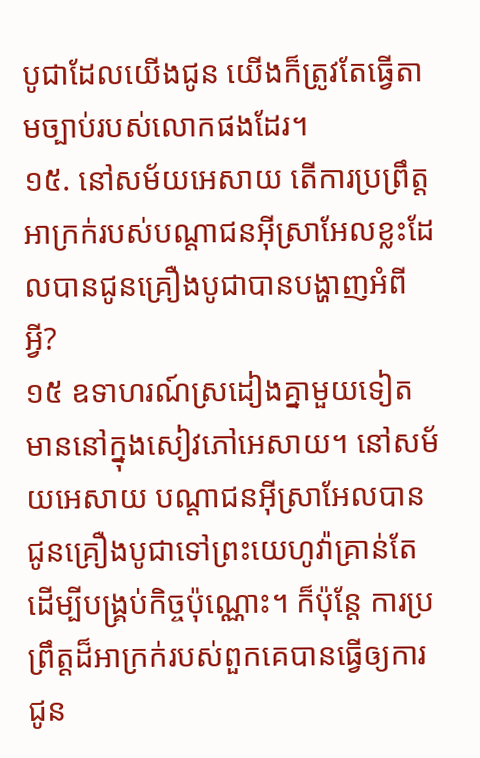បូជាដែលយើងជូន យើងក៏ត្រូវតែធ្វើតាមច្បាប់របស់លោកផងដែរ។
១៥. នៅសម័យអេសាយ តើការប្រព្រឹត្តអាក្រក់របស់បណ្ដាជនអ៊ីស្រាអែលខ្លះដែលបានជូនគ្រឿងបូជាបានបង្ហាញអំពីអ្វី?
១៥ ឧទាហរណ៍ស្រដៀងគ្នាមួយទៀតមាននៅក្នុងសៀវភៅអេសាយ។ នៅសម័យអេសាយ បណ្ដាជនអ៊ីស្រាអែលបានជូនគ្រឿងបូជាទៅព្រះយេហូវ៉ាគ្រាន់តែដើម្បីបង្គ្រប់កិច្ចប៉ុណ្ណោះ។ ក៏ប៉ុន្តែ ការប្រព្រឹត្តដ៏អាក្រក់របស់ពួកគេបានធ្វើឲ្យការជូន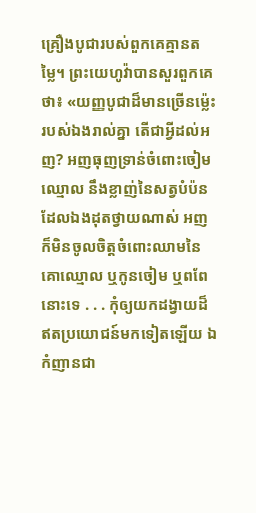គ្រឿងបូជារបស់ពួកគេគ្មានតម្លៃ។ ព្រះយេហូវ៉ាបានសួរពួកគេថា៖ «យញ្ញបូជាដ៏មានច្រើនម្ល៉េះរបស់ឯងរាល់គ្នា តើជាអ្វីដល់អញ? អញធុញទ្រាន់ចំពោះចៀមឈ្មោល នឹងខ្លាញ់នៃសត្វបំប៉នដែលឯងដុតថ្វាយណាស់ អញក៏មិនចូលចិត្តចំពោះឈាមនៃគោឈ្មោល ឬកូនចៀម ឬពពែនោះទេ . . . កុំឲ្យយកដង្វាយដ៏ឥតប្រយោជន៍មកទៀតឡើយ ឯកំញានជា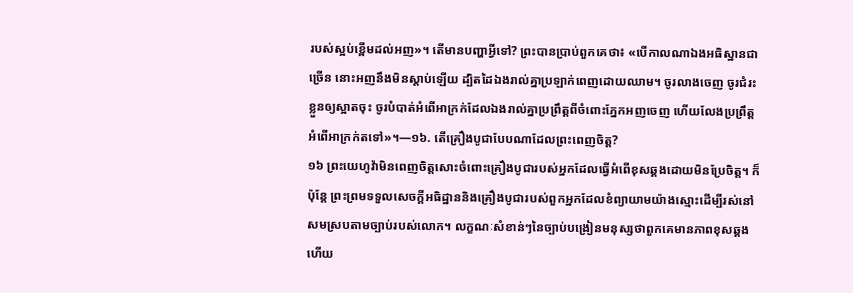របស់ស្អប់ខ្ពើមដល់អញ»។ តើមានបញ្ហាអ្វីទៅ? ព្រះបានប្រាប់ពួកគេថា៖ «បើកាលណាឯងអធិស្ឋានជាច្រើន នោះអញនឹងមិនស្ដាប់ឡើយ ដ្បិតដៃឯងរាល់គ្នាប្រឡាក់ពេញដោយឈាម។ ចូរលាងចេញ ចូរជំរះខ្លួនឲ្យស្អាតចុះ ចូរបំបាត់អំពើអាក្រក់ដែលឯងរាល់គ្នាប្រព្រឹត្តពីចំពោះភ្នែកអញចេញ ហើយលែងប្រព្រឹត្តអំពើអាក្រក់តទៅ»។—១៦. តើគ្រឿងបូជាបែបណាដែលព្រះពេញចិត្ត?
១៦ ព្រះយេហូវ៉ាមិនពេញចិត្តសោះចំពោះគ្រឿងបូជារបស់អ្នកដែលធ្វើអំពើខុសឆ្គងដោយមិនប្រែចិត្ត។ ក៏ប៉ុន្តែ ព្រះព្រមទទួលសេចក្ដីអធិដ្ឋាននិងគ្រឿងបូជារបស់ពួកអ្នកដែលខំព្យាយាមយ៉ាងស្មោះដើម្បីរស់នៅសមស្របតាមច្បាប់របស់លោក។ លក្ខណៈសំខាន់ៗនៃច្បាប់បង្រៀនមនុស្សថាពួកគេមានភាពខុសឆ្គង ហើយ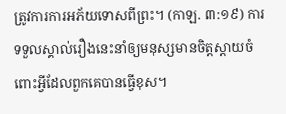ត្រូវការការអភ័យទោសពីព្រះ។ (កាឡ. ៣:១៩) ការទទួលស្គាល់រឿងនេះនាំឲ្យមនុស្សមានចិត្តស្ដាយចំពោះអ្វីដែលពួកគេបានធ្វើខុស។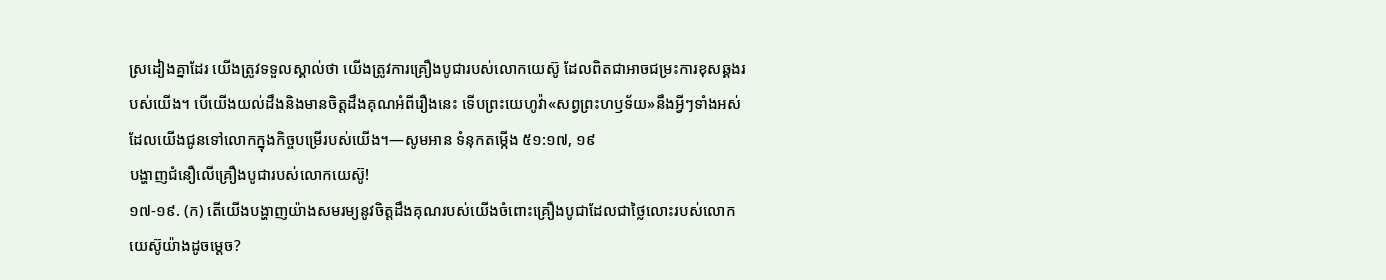ស្រដៀងគ្នាដែរ យើងត្រូវទទួលស្គាល់ថា យើងត្រូវការគ្រឿងបូជារបស់លោកយេស៊ូ ដែលពិតជាអាចជម្រះការខុសឆ្គងរបស់យើង។ បើយើងយល់ដឹងនិងមានចិត្តដឹងគុណអំពីរឿងនេះ ទើបព្រះយេហូវ៉ា«សព្វព្រះហឫទ័យ»នឹងអ្វីៗទាំងអស់ដែលយើងជូនទៅលោកក្នុងកិច្ចបម្រើរបស់យើង។—សូមអាន ទំនុកតម្កើង ៥១:១៧, ១៩
បង្ហាញជំនឿលើគ្រឿងបូជារបស់លោកយេស៊ូ!
១៧-១៩. (ក) តើយើងបង្ហាញយ៉ាងសមរម្យនូវចិត្តដឹងគុណរបស់យើងចំពោះគ្រឿងបូជាដែលជាថ្លៃលោះរបស់លោកយេស៊ូយ៉ាងដូចម្ដេច?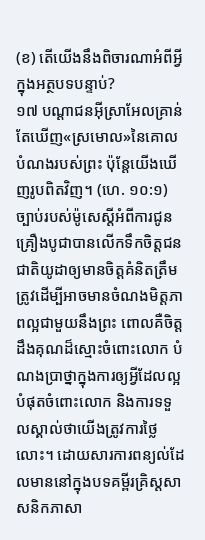(ខ) តើយើងនឹងពិចារណាអំពីអ្វីក្នុងអត្ថបទបន្ទាប់?
១៧ បណ្ដាជនអ៊ីស្រាអែលគ្រាន់តែឃើញ«ស្រមោល»នៃគោលបំណងរបស់ព្រះ ប៉ុន្តែយើងឃើញរូបពិតវិញ។ (ហេ. ១០:១) ច្បាប់របស់ម៉ូសេស្តីអំពីការជូនគ្រឿងបូជាបានលើកទឹកចិត្តជនជាតិយូដាឲ្យមានចិត្តគំនិតត្រឹមត្រូវដើម្បីអាចមានចំណងមិត្តភាពល្អជាមួយនឹងព្រះ ពោលគឺចិត្តដឹងគុណដ៏ស្មោះចំពោះលោក បំណងប្រាថ្នាក្នុងការឲ្យអ្វីដែលល្អបំផុតចំពោះលោក និងការទទួលស្គាល់ថាយើងត្រូវការថ្លៃលោះ។ ដោយសារការពន្យល់ដែលមាននៅក្នុងបទគម្ពីរគ្រិស្តសាសនិកភាសា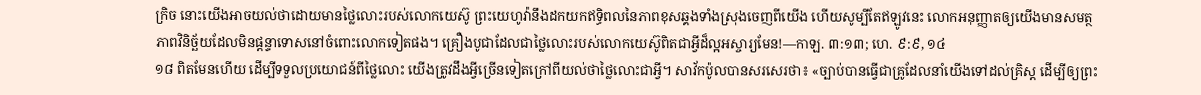ក្រិច នោះយើងអាចយល់ថាដោយមានថ្លៃលោះរបស់លោកយេស៊ូ ព្រះយេហូវ៉ានឹងដកយកឥទ្ធិពលនៃភាពខុសឆ្គងទាំងស្រុងចេញពីយើង ហើយសូម្បីតែឥឡូវនេះ លោកអនុញ្ញាតឲ្យយើងមានសមត្ថភាពវិនិច្ឆ័យដែលមិនផ្ដន្ទាទោសនៅចំពោះលោកទៀតផង។ គ្រឿងបូជាដែលជាថ្លៃលោះរបស់លោកយេស៊ូពិតជាអ្វីដ៏ល្អអស្ចារ្យមែន!—កាឡ. ៣:១៣; ហេ. ៩:៩, ១៤
១៨ ពិតមែនហើយ ដើម្បីទទួលប្រយោជន៍ពីថ្លៃលោះ យើងត្រូវដឹងអ្វីច្រើនទៀតក្រៅពីយល់ថាថ្លៃលោះជាអ្វី។ សាវ័កប៉ូលបានសរសេរថា៖ «ច្បាប់បានធ្វើជាគ្រូដែលនាំយើងទៅដល់គ្រិស្ត ដើម្បីឲ្យព្រះ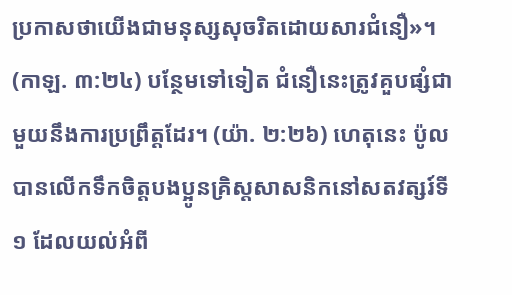ប្រកាសថាយើងជាមនុស្សសុចរិតដោយសារជំនឿ»។ (កាឡ. ៣:២៤) បន្ថែមទៅទៀត ជំនឿនេះត្រូវគួបផ្សំជាមួយនឹងការប្រព្រឹត្តដែរ។ (យ៉ា. ២:២៦) ហេតុនេះ ប៉ូលបានលើកទឹកចិត្តបងប្អូនគ្រិស្តសាសនិកនៅសតវត្សរ៍ទី១ ដែលយល់អំពី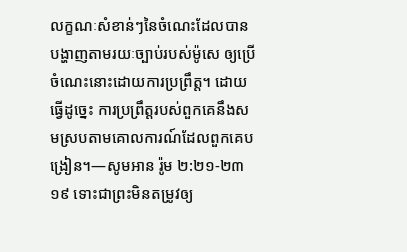លក្ខណៈសំខាន់ៗនៃចំណេះដែលបានបង្ហាញតាមរយៈច្បាប់របស់ម៉ូសេ ឲ្យប្រើចំណេះនោះដោយការប្រព្រឹត្ត។ ដោយធ្វើដូច្នេះ ការប្រព្រឹត្តរបស់ពួកគេនឹងសមស្របតាមគោលការណ៍ដែលពួកគេបង្រៀន។—សូមអាន រ៉ូម ២:២១-២៣
១៩ ទោះជាព្រះមិនតម្រូវឲ្យ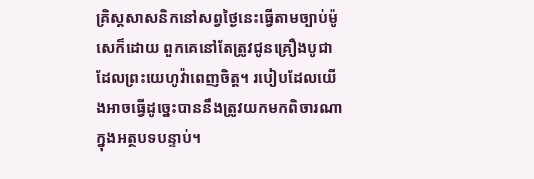គ្រិស្តសាសនិកនៅសព្វថ្ងៃនេះធ្វើតាមច្បាប់ម៉ូសេក៏ដោយ ពួកគេនៅតែត្រូវជូនគ្រឿងបូជាដែលព្រះយេហូវ៉ាពេញចិត្ត។ របៀបដែលយើងអាចធ្វើដូច្នេះបាននឹងត្រូវយកមកពិចារណាក្នុងអត្ថបទបន្ទាប់។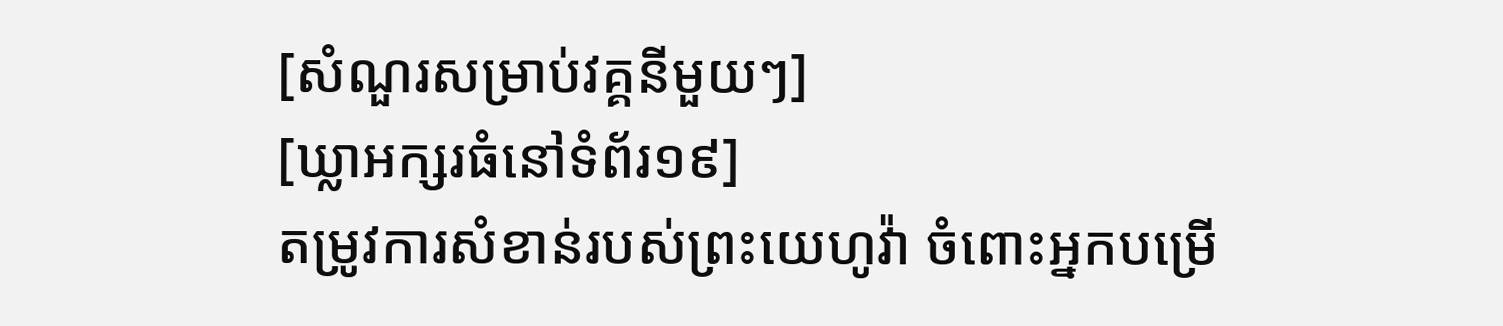[សំណួរសម្រាប់វគ្គនីមួយៗ]
[ឃ្លាអក្សរធំនៅទំព័រ១៩]
តម្រូវការសំខាន់របស់ព្រះយេហូវ៉ា ចំពោះអ្នកបម្រើ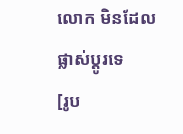លោក មិនដែលផ្លាស់ប្ដូរទេ
[រូប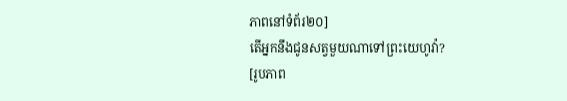ភាពនៅទំព័រ២០]
តើអ្នកនឹងជូនសត្វមួយណាទៅព្រះយេហូវ៉ា?
[រូបភាព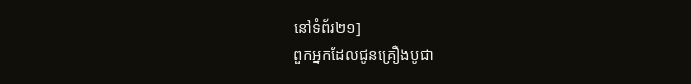នៅទំព័រ២១]
ពួកអ្នកដែលជូនគ្រឿងបូជា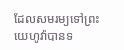ដែលសមរម្យទៅព្រះយេហូវ៉ាបានទ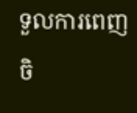ទួលការពេញចិ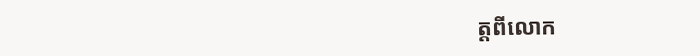ត្តពីលោក